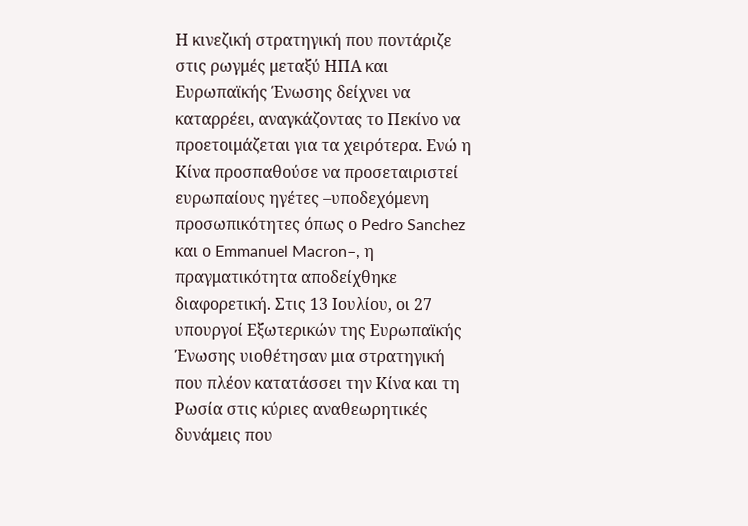Η κινεζική στρατηγική που ποντάριζε στις ρωγμές μεταξύ ΗΠΑ και Ευρωπαϊκής Ένωσης δείχνει να καταρρέει, αναγκάζοντας το Πεκίνο να προετοιμάζεται για τα χειρότερα. Ενώ η Κίνα προσπαθούσε να προσεταιριστεί ευρωπαίους ηγέτες –υποδεχόμενη προσωπικότητες όπως ο Pedro Sanchez και ο Emmanuel Macron–, η πραγματικότητα αποδείχθηκε διαφορετική. Στις 13 Ιουλίου, οι 27 υπουργοί Εξωτερικών της Ευρωπαϊκής Ένωσης υιοθέτησαν μια στρατηγική που πλέον κατατάσσει την Κίνα και τη Ρωσία στις κύριες αναθεωρητικές δυνάμεις που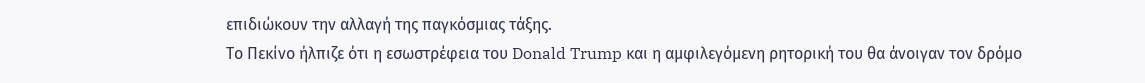επιδιώκουν την αλλαγή της παγκόσμιας τάξης.
Το Πεκίνο ήλπιζε ότι η εσωστρέφεια του Donald Trump και η αμφιλεγόμενη ρητορική του θα άνοιγαν τον δρόμο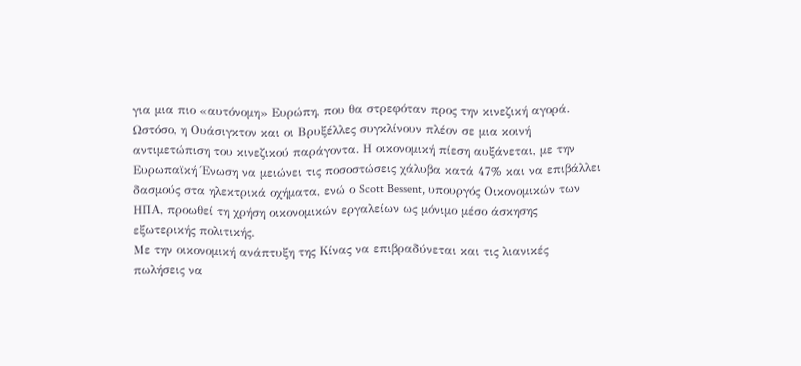για μια πιο «αυτόνομη» Ευρώπη, που θα στρεφόταν προς την κινεζική αγορά. Ωστόσο, η Ουάσιγκτον και οι Βρυξέλλες συγκλίνουν πλέον σε μια κοινή αντιμετώπιση του κινεζικού παράγοντα. Η οικονομική πίεση αυξάνεται, με την Ευρωπαϊκή Ένωση να μειώνει τις ποσοστώσεις χάλυβα κατά 47% και να επιβάλλει δασμούς στα ηλεκτρικά οχήματα, ενώ ο Scott Bessent, υπουργός Οικονομικών των ΗΠΑ, προωθεί τη χρήση οικονομικών εργαλείων ως μόνιμο μέσο άσκησης εξωτερικής πολιτικής.
Με την οικονομική ανάπτυξη της Κίνας να επιβραδύνεται και τις λιανικές πωλήσεις να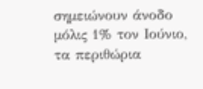σημειώνουν άνοδο μόλις 1% τον Ιούνιο, τα περιθώρια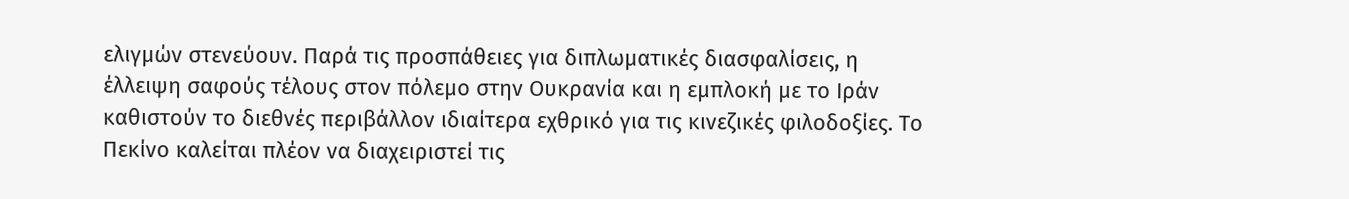ελιγμών στενεύουν. Παρά τις προσπάθειες για διπλωματικές διασφαλίσεις, η έλλειψη σαφούς τέλους στον πόλεμο στην Ουκρανία και η εμπλοκή με το Ιράν καθιστούν το διεθνές περιβάλλον ιδιαίτερα εχθρικό για τις κινεζικές φιλοδοξίες. Το Πεκίνο καλείται πλέον να διαχειριστεί τις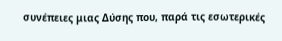συνέπειες μιας Δύσης που, παρά τις εσωτερικές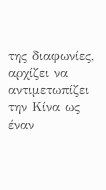της διαφωνίες, αρχίζει να αντιμετωπίζει την Κίνα ως έναν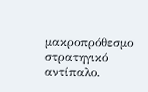μακροπρόθεσμο στρατηγικό αντίπαλο.